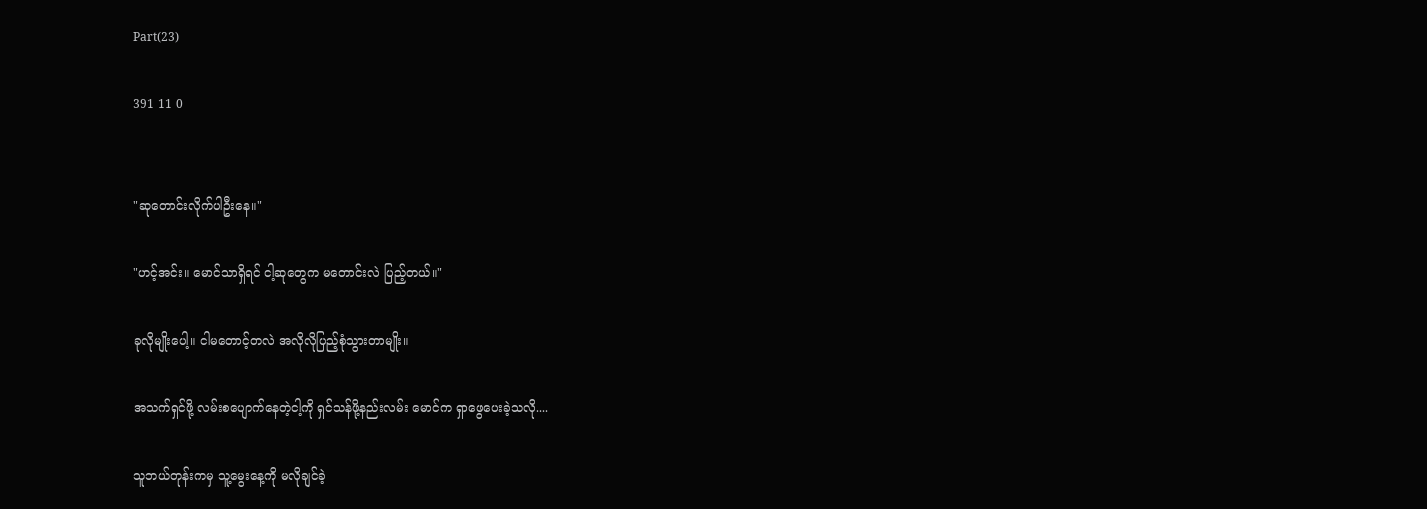Part(23)

391 11 0


"ဆုတောင်းလိုက်ပါဦးနေ။"

"ဟင့်အင်း။ မောင်သာရှိရင် ငါ့ဆုတွေက မတောင်းလဲ ပြည့်တယ်။"

ခုလိုမျိုးပေါ့။ ငါမတောင့်တလဲ အလိုလိုပြည့်စုံသွားတာမျိုး။

အသက်ရှင်ဖို့ လမ်းစပျောက်နေတဲ့ငါ့ကို ရှင်သန်ဖို့နည်းလမ်း မောင်က ရှာဖွေပေးခဲ့သလို....

သူဘယ်တုန်းကမှ သူ့မွေးနေ့ကို မလိုချင်ခဲ့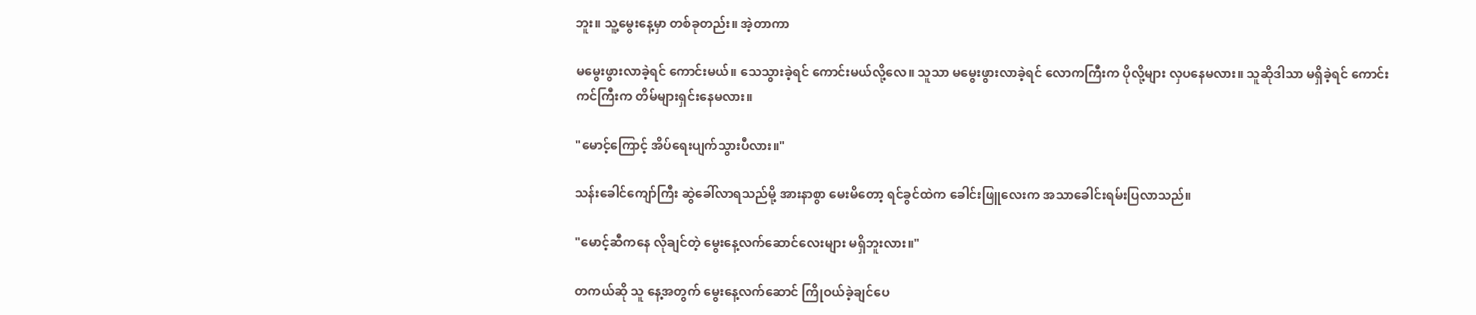ဘူး။ သူ့မွေးနေ့မှာ တစ်ခုတည်း။ အဲ့တာကာ

မမွေးဖွားလာခဲ့ရင် ကောင်းမယ်။ သေသွားခဲ့ရင် ကောင်းမယ်လို့လေ။ သူသာ မမွေးဖွားလာခဲ့ရင် လောကကြီးက ပိုလို့များ လှပနေမလား။ သူဆိုဒါသာ မရှိခဲ့ရင် ကောင်းကင်ကြီးက တိမ်များရှင်းနေမလား။

"မောင့်ကြောင့် အိပ်ရေးပျက်သွားပီလား။"

သန်းခေါင်ကျော်ကြီး ဆွဲခေါ်လာရသည်မို့ အားနာစွာ မေးမိတော့ ရင်ခွင်ထဲက ခေါင်းဖြူလေးက အသာခေါင်းရမ်းပြလာသည်။

"မောင့်ဆီကနေ လိုချင်တဲ့ မွေးနေ့လက်ဆောင်လေးများ မရှိဘူးလား။"

တကယ်ဆို သူ နေ့အတွက် မွေးနေ့လက်ဆောင် ကြိုဝယ်ခဲ့ချင်ပေ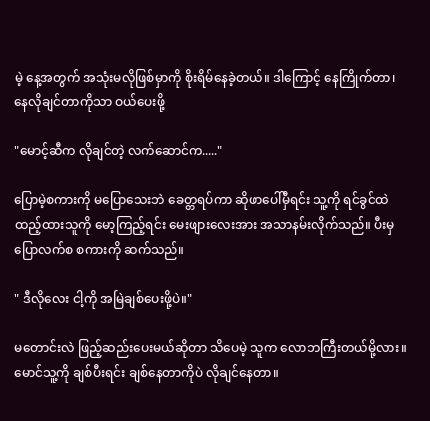မဲ့ နေ့အတွက် အသုံးမလိုဖြစ်မှာကို စိုးရိမ်နေခဲ့တယ်။ ဒါကြောင့် နေကြိုက်တာ၊ နေလိုချင်တာကိုသာ ဝယ်ပေးဖို့

"မောင့်ဆီက လိုချင်တဲ့ လက်ဆောင်က....."

ပြောမဲ့စကားကို မပြောသေးဘဲ ခေတ္တရပ်ကာ ဆိုဖာပေါ်မှီရင်း သူ့ကို ရင်ခွင်ထဲ ထည့်ထားသူကို မော့ကြည့်ရင်း မေးဖျားလေးအား အသာနမ်းလိုက်သည်။ ပီးမှ ပြောလက်စ စကားကို ဆက်သည်။

" ဒီလိုလေး ငါ့ကို အမြဲချစ်ပေးဖို့ပဲ။"

မတောင်းလဲ ဖြည့်ဆည်းပေးမယ်ဆိုတာ သိပေမဲ့ သူက လောဘကြီးတယ်မို့လား။ မောင်သူ့ကို ချစ်ပီးရင်း ချစ်နေတာကိုပဲ လိုချင်နေတာ။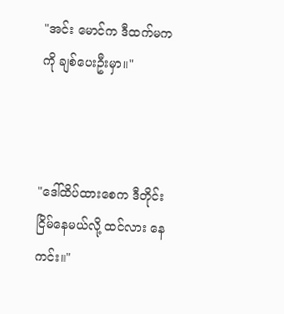"အင်း မောင်က ဒီထက်မကကို ချစ်ပေးဦးမှာ။"



"ဒေါ်ထိပ်ထားစေက ဒီတိုင်းငြိမ်နေမယ်လို့ ထင်လား နေကင်း။"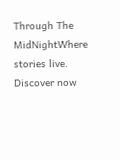Through The MidNightWhere stories live. Discover now